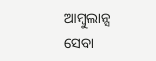ଆମ୍ବୁଲାନ୍ସ ସେବା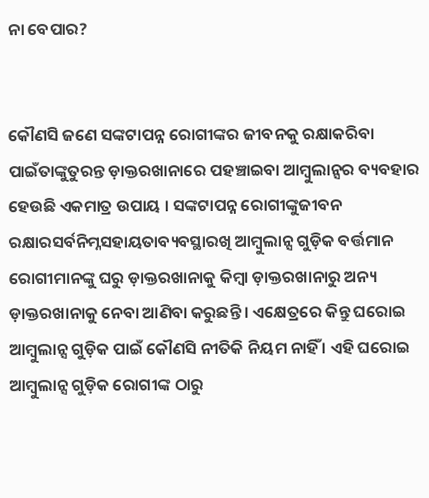ନା ବେପାର?


କୌଣସି ଜଣେ ସଙ୍କଟାପନ୍ନ ରୋଗୀଙ୍କର ଜୀବନକୁ ରକ୍ଷାକରିବା ପାଇଁତାଙ୍କୁତୁରନ୍ତ ଡ଼ାକ୍ତରଖାନାରେ ପହଞ୍ଚାଇବା ଆମ୍ବୁଲାନ୍ସର ବ୍ୟବହାର ହେଉଛି ଏକମାତ୍ର ଉପାୟ । ସଙ୍କଟାପନ୍ନ ରୋଗୀଙ୍କୁଜୀବନ ରକ୍ଷାରସର୍ବନିମ୍ନସହାୟତାବ୍ୟବସ୍ଥାରଖି ଆମ୍ବୁଲାନ୍ସ ଗୁଡ଼ିକ ବର୍ତ୍ତମାନ ରୋଗୀମାନଙ୍କୁ ଘରୁ ଡ଼ାକ୍ତରଖାନାକୁ କିମ୍ବା ଡ଼ାକ୍ତରଖାନାରୁ ଅନ୍ୟ ଡ଼ାକ୍ତରଖାନାକୁ ନେବା ଆଣିବା କରୁଛନ୍ତି । ଏକ୍ଷେତ୍ରରେ କିନ୍ତୁ ଘରୋଇ ଆମ୍ବୁଲାନ୍ସ ଗୁଡ଼ିକ ପାଇଁ କୌଣସି ନୀତିକି ନିୟମ ନାହିଁ । ଏହି ଘରୋଇ ଆମ୍ବୁଲାନ୍ସ ଗୁଡ଼ିକ ରୋଗୀଙ୍କ ଠାରୁ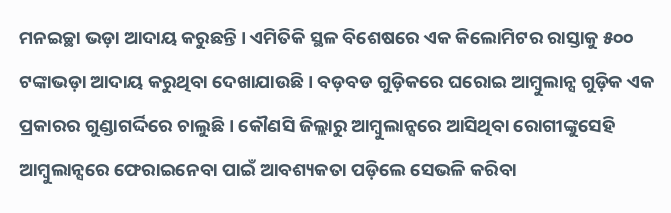ମନଇଚ୍ଛା ଭଡ଼ା ଆଦାୟ କରୁଛନ୍ତି । ଏମିତିକି ସ୍ଥଳ ବିଶେଷରେ ଏକ କିଲୋମିଟର ରାସ୍ତାକୁ ୫୦୦ ଟଙ୍କାଭଡ଼ା ଆଦାୟ କରୁଥିବା ଦେଖାଯାଉଛି । ବଡ଼ବଡ ଗୁଡ଼ିକରେ ଘରୋଇ ଆମ୍ବୁଲାନ୍ସ ଗୁଡ଼ିକ ଏକ ପ୍ରକାରର ଗୁଣ୍ଡାଗର୍ଦ୍ଦିରେ ଚାଲୁଛି । କୌଣସି ଜିଲ୍ଲାରୁ ଆମ୍ବୁଲାନ୍ସରେ ଆସିଥିବା ରୋଗୀଙ୍କୁସେହି ଆମ୍ବୁଲାନ୍ସରେ ଫେରାଇନେବା ପାଇଁ ଆବଶ୍ୟକତା ପଡ଼ିଲେ ସେଭଳି କରିବା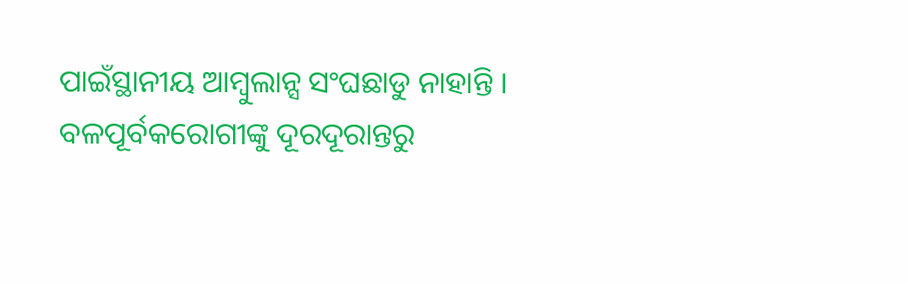ପାଇଁସ୍ଥାନୀୟ ଆମ୍ବୁଲାନ୍ସ ସଂଘଛାଡୁ ନାହାନ୍ତି । ବଳପୂର୍ବକରୋଗୀଙ୍କୁ ଦୂରଦୂରାନ୍ତରୁ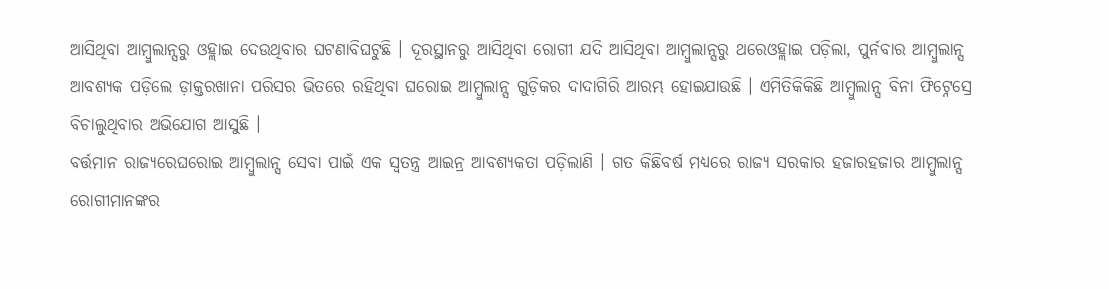ଆସିଥିବା ଆମ୍ବୁଲାନ୍ସରୁ ଓହ୍ଲାଇ ଦେଉଥିବାର ଘଟଣାବିଘଟୁଛି । ଦୂରସ୍ଥାନରୁ ଆସିଥିବା ରୋଗୀ ଯଦି ଆସିଥିବା ଆମ୍ବୁଲାନ୍ସରୁ ଥରେଓହ୍ଲାଇ ପଡ଼ିଲା, ପୁର୍ନବାର ଆମ୍ବୁଲାନ୍ସ ଆବଶ୍ୟକ ପଡ଼ିଲେ ଡ଼ାକ୍ତରଖାନା ପରିସର ଭିତରେ ରହିଥିବା ଘରୋଇ ଆମ୍ବୁଲାନ୍ସ ଗୁଡ଼ିକର ଦାଦାଗିରି ଆରମ୍ଭ ହୋଇଯାଉଛି । ଏମିତିକିକିଛି ଆମ୍ବୁଲାନ୍ସ ବିନା ଫିଟ୍ନେସ୍ରେ ବିଚାଲୁଥିବାର ଅଭିଯୋଗ ଆସୁଛି ।
ବର୍ତ୍ତମାନ ରାଜ୍ୟରେଘରୋଇ ଆମ୍ବୁଲାନ୍ସ ସେବା ପାଇଁ ଏକ ସ୍ୱତନ୍ତ୍ର ଆଇନ୍ର ଆବଶ୍ୟକତା ପଡ଼ିଲାଣି । ଗତ କିଛିବର୍ଷ ମଧ୍ୟରେ ରାଜ୍ୟ ସରକାର ହଜାରହଜାର ଆମ୍ବୁଲାନ୍ସ ରୋଗୀମାନଙ୍କର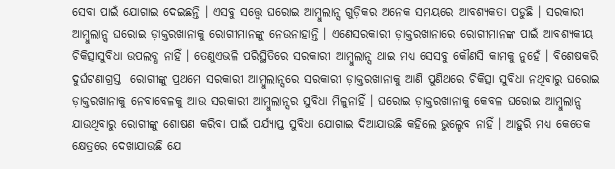ସେବା ପାଇଁ ଯୋଗାଇ ଦେଇଛନ୍ତି । ଏସବୁ ସତ୍ତ୍ୱେ ଘରୋଇ ଆମ୍ବୁଲାନ୍ସ ଗୁଡ଼ିକର ଅନେକ ସମୟରେ ଆବଶ୍ୟକତା ପଡୁଛି । ସରକାରୀ ଆମ୍ବୁଲାନ୍ସ ଘରୋଇ ଡ଼ାକ୍ତରଖାନାକୁ ରୋଗୀମାନଙ୍କୁ ନେଉନାହାନ୍ତି । ଏଣେସରକାରୀ ଡ଼ାକ୍ତରଖାନାରେ ରୋଗୀମାନଙ୍କ ପାଇଁ ଆବଶ୍ୟକୀୟ ଚିକିତ୍ସାସୁବିଧା ଉପଲବ୍ଧ ନାହିଁ । ତେଣୁଏଭଳି ପରିସ୍ଥିତିରେ ସରକାରୀ ଆମ୍ବୁଲାନ୍ସ ଥାଇ ମଧ୍ୟ ସେସବୁ କୌଣସି କାମକୁ ନୁହେଁ । ବିଶେଷକରି ଦୁର୍ଘଟଣାଗ୍ରସ୍ତ  ରୋଗୀଙ୍କୁ ପ୍ରଥମେ ସରକାରୀ ଆମ୍ବୁଲାନ୍ସରେ ସରକାରୀ ଡ଼ାକ୍ତରଖାନାକୁ ଆଣି ପୁଣିଥରେ ଚିକିତ୍ସା ସୁବିଧା ନଥିବାରୁ ଘରୋଇ ଡ଼ାକ୍ତରଖାନାକୁ ନେବାବେଳକୁ ଆଉ ସରକାରୀ ଆମ୍ବୁଲାନ୍ସର ସୁବିଧା ମିଳୁନାହିଁ । ଘରୋଇ ଡ଼ାକ୍ତରଖାନାକୁ କେବଳ ଘରୋଇ ଆମ୍ବୁଲାନ୍ସ ଯାଉଥିବାରୁ ରୋଗୀଙ୍କୁ ଶୋଷଣ କରିବା ପାଇଁ ପର୍ଯ୍ୟାପ୍ତ ସୁବିଧା ଯୋଗାଇ ଦିଆଯାଉଛି କହିଲେ ଭୁଲ୍ହେବ ନାହିଁ । ଆହୁରି ମଧ୍ୟ କେତେକ କ୍ଷେତ୍ରରେ ଦେଖାଯାଉଛି ଯେ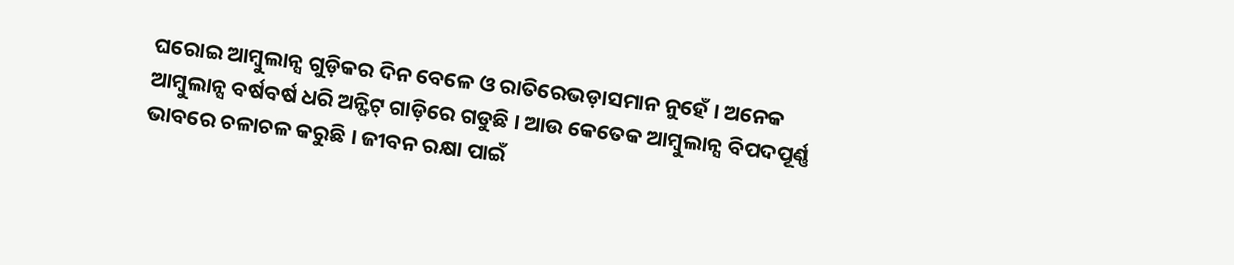ଘରୋଇ ଆମ୍ବୁଲାନ୍ସ ଗୁଡ଼ିକର ଦିନ ବେଳେ ଓ ରାତିରେଭଡ଼ାସମାନ ନୁହେଁ । ଅନେକ ଆମ୍ବୁଲାନ୍ସ ବର୍ଷବର୍ଷ ଧରି ଅନ୍ଫିଟ୍ ଗାଡ଼ିରେ ଗଡୁଛି । ଆଉ କେତେକ ଆମ୍ବୁଲାନ୍ସ ବିପଦପୂର୍ଣ୍ଣ ଭାବରେ ଚଳାଚଳ କରୁଛି । ଜୀବନ ରକ୍ଷା ପାଇଁ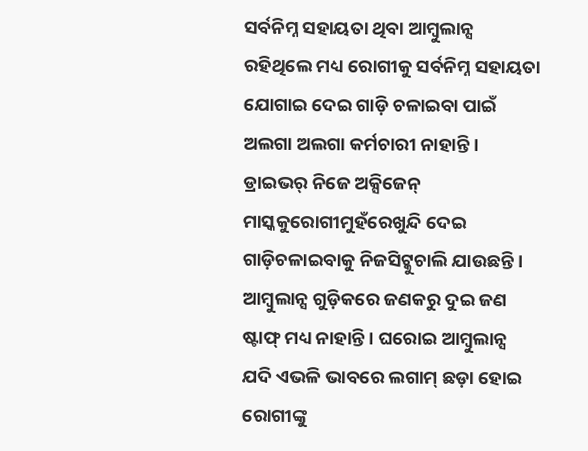ସର୍ବନିମ୍ନ ସହାୟତା ଥିବା ଆମ୍ବୁଲାନ୍ସ ରହିଥିଲେ ମଧ୍ୟ ରୋଗୀକୁ ସର୍ବନିମ୍ନ ସହାୟତା ଯୋଗାଇ ଦେଇ ଗାଡ଼ି ଚଳାଇବା ପାଇଁ ଅଲଗା ଅଲଗା କର୍ମଚାରୀ ନାହାନ୍ତି । ଡ୍ରାଇଭର୍ ନିଜେ ଅକ୍ସିଜେନ୍ ମାସ୍କକୁରୋଗୀମୁହଁରେଖୁନ୍ଦି ଦେଇ ଗାଡ଼ିଚଳାଇବାକୁ ନିଜସିଟ୍କୁଚାଲି ଯାଉଛନ୍ତି । ଆମ୍ବୁଲାନ୍ସ ଗୁଡ଼ିକରେ ଜଣକରୁ ଦୁଇ ଜଣ ଷ୍ଟାଫ୍ ମଧ୍ୟ ନାହାନ୍ତି । ଘରୋଇ ଆମ୍ବୁଲାନ୍ସ ଯଦି ଏଭଳି ଭାବରେ ଲଗାମ୍ ଛଡ଼ା ହୋଇ ରୋଗୀଙ୍କୁ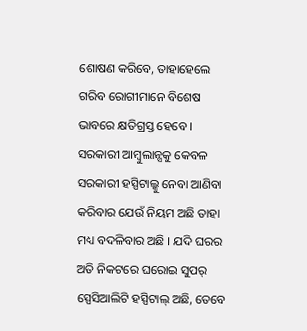ଶୋଷଣ କରିବେ, ତାହାହେଲେ ଗରିବ ରୋଗୀମାନେ ବିଶେଷ ଭାବରେ କ୍ଷତିଗ୍ରସ୍ତ ହେବେ ।
ସରକାରୀ ଆମ୍ବୁଲାନ୍ସକୁ କେବଳ ସରକାରୀ ହସ୍ପିଟାଲ୍କୁ ନେବା ଆଣିବା କରିବାର ଯେଉଁ ନିୟମ ଅଛି ତାହା ମଧ୍ୟ ବଦଳିବାର ଅଛି । ଯଦି ଘରର ଅତି ନିକଟରେ ଘରୋଇ ସୁପର୍ ସ୍ପେସିଆଲିଟି ହସ୍ପିଟାଲ୍ ଅଛି, ତେବେ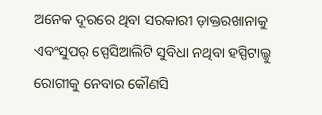ଅନେକ ଦୂରରେ ଥିବା ସରକାରୀ ଡ଼ାକ୍ତରଖାନାକୁ ଏବଂସୁପର୍ ସ୍ପେସିଆଲିଟି ସୁବିଧା ନଥିବା ହସ୍ପିଟାଲ୍କୁ ରୋଗୀକୁ ନେବାର କୌଣସି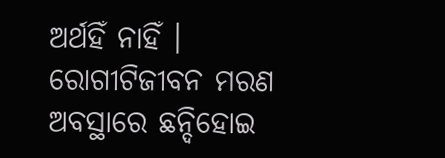ଅର୍ଥହିଁ ନାହିଁ । ରୋଗୀଟିଜୀବନ ମରଣ ଅବସ୍ଥାରେ ଛନ୍ଦିହୋଇ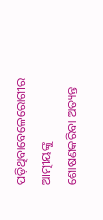ପଡ଼ିଥିବାବେଳେରୋଗୀର ଆତ୍ମୀୟଙ୍କୁ ଶୋଷଣକରିବା ଅତ୍ୟନ୍ତ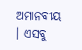ଅମାନବୀୟ । ଏସବୁ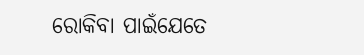ରୋକିବା ପାଇଁଯେତେ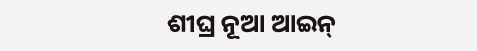ଶୀଘ୍ର ନୂଆ ଆଇନ୍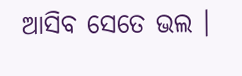ଆସିବ ସେତେ ଭଲ ।